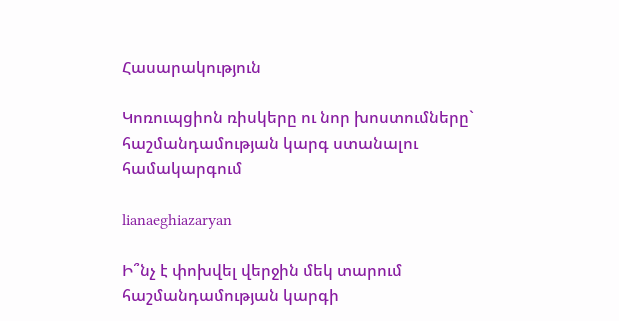Հասարակություն

Կոռուպցիոն ռիսկերը ու նոր խոստումները` հաշմանդամության կարգ ստանալու համակարգում

lianaeghiazaryan

Ի՞նչ է փոխվել վերջին մեկ տարում հաշմանդամության կարգի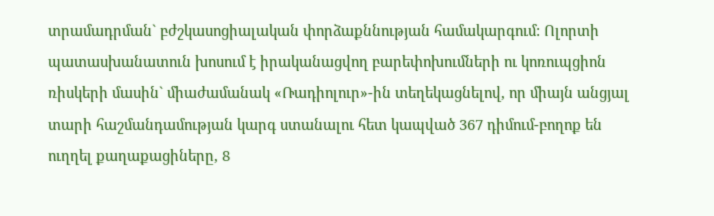տրամադրման` բժշկասոցիալական փորձաքննության համակարգում: Ոլորտի պատասխանատուն խոսում է իրականացվող բարեփոխումների ու կոռուպցիոն ռիսկերի մասին` միաժամանակ «Ռադիոլուր»-ին տեղեկացնելով, որ միայն անցյալ տարի հաշմանդամության կարգ ստանալու հետ կապված 367 դիմում-բողոք են ուղղել քաղաքացիները, 8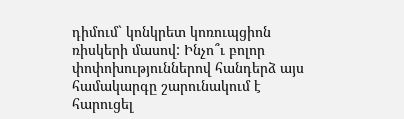դիմում` կոնկրետ կոռուպցիոն ռիսկերի մասով: Ինչո՞ւ բոլոր փոփոխություններով հանդերձ այս համակարգը շարունակում է հարուցել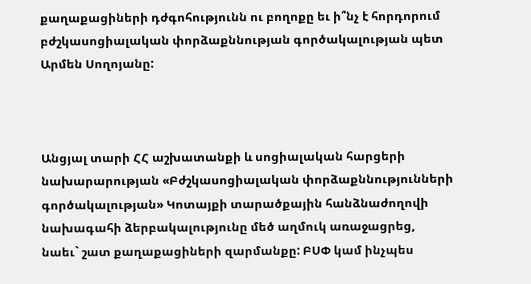քաղաքացիների դժգոհությունն ու բողոքը եւ ի՞նչ է հորդորում բժշկասոցիալական փորձաքննության գործակալության պետ Արմեն Սողոյանը:



Անցյալ տարի ՀՀ աշխատանքի և սոցիալական հարցերի նախարարության «Բժշկասոցիալական փորձաքննությունների գործակալության» Կոտայքի տարածքային հանձնաժողովի նախագահի ձերբակալությունը մեծ աղմուկ առաջացրեց, նաեւ` շատ քաղաքացիների զարմանքը: ԲՍՓ կամ ինչպես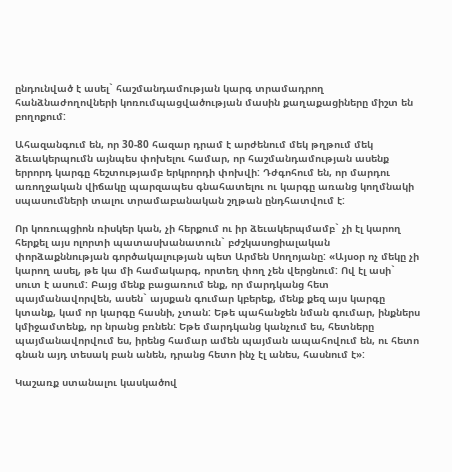ընդունված է ասել` հաշմանդամության կարգ տրամադրող հանձնաժողովների կոռումպացվածության մասին քաղաքացիները միշտ են բողոքում:

Ահազանգում են, որ 30-80 հազար դրամ է արժենում մեկ թղթում մեկ ձեւակերպումն այնպես փոխելու համար, որ հաշմանդամության ասենք երրորդ կարգը հեշտությամբ երկրորդի փոխվի: Դժգոհում են, որ մարդու առողջական վիճակը պարզապես գնահատելու ու կարգը առանց կողմնակի սպասումների տալու տրամաբանական շղթան ընդհատվում է:

Որ կոռուպցիոն ռիսկեր կան, չի հերքում ու իր ձեւակերպմամբ` չի էլ կարող հերքել այս ոլորտի պատասխանատուն` բժշկասոցիալական փորձաքննության գործակալության պետ Արմեն Սողոյանը: «Այսօր ոչ մեկը չի կարող ասել, թե կա մի համակարգ, որտեղ փող չեն վերցնում: Ով էլ ասի` սուտ է ասում: Բայց մենք բացառում ենք, որ մարդկանց հետ պայմանավորվեն, ասեն` այսքան գումար կբերեք, մենք քեզ այս կարգը կտանք, կամ որ կարգը հասնի, չտան: Եթե պահանջեն նման գումար, ինքներս կմիջամտենք, որ նրանց բռնեն: Եթե մարդկանց կանչում ես, հետները պայմանավորվում ես, իրենց համար ամեն պայման ապահովում են, ու հետո գնան այդ տեսակ բան անեն, դրանց հետո ինչ էլ անես, հասնում է»:

Կաշառք ստանալու կասկածով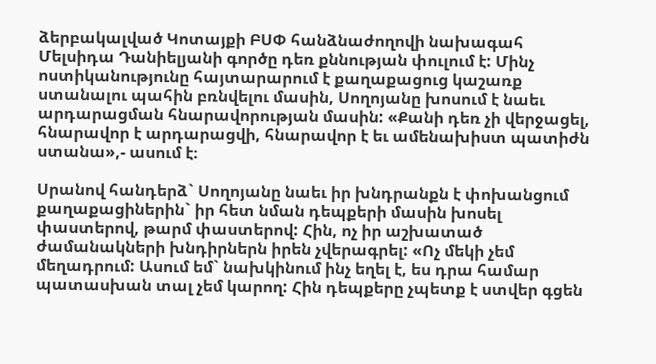ձերբակալված Կոտայքի ԲՍՓ հանձնաժողովի նախագահ Մելսիդա Դանիելյանի գործը դեռ քննության փուլում է: Մինչ ոստիկանությունը հայտարարում է քաղաքացուց կաշառք ստանալու պահին բռնվելու մասին, Սողոյանը խոսում է նաեւ արդարացման հնարավորության մասին: «Քանի դեռ չի վերջացել, հնարավոր է արդարացվի, հնարավոր է եւ ամենախիստ պատիժն ստանա»,- ասում է։

Սրանով հանդերձ` Սողոյանը նաեւ իր խնդրանքն է փոխանցում քաղաքացիներին` իր հետ նման դեպքերի մասին խոսել փաստերով, թարմ փաստերով: Հին, ոչ իր աշխատած ժամանակների խնդիրներն իրեն չվերագրել: «Ոչ մեկի չեմ մեղադրում: Ասում եմ` նախկինում ինչ եղել է, ես դրա համար պատասխան տալ չեմ կարող: Հին դեպքերը չպետք է ստվեր գցեն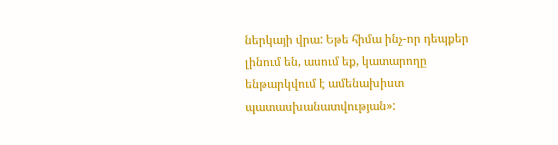ներկայի վրա: Եթե հիմա ինչ-որ դեպքեր լինում են, ասում եք, կատարողը ենթարկվում է ամենախիստ պատասխանատվության»: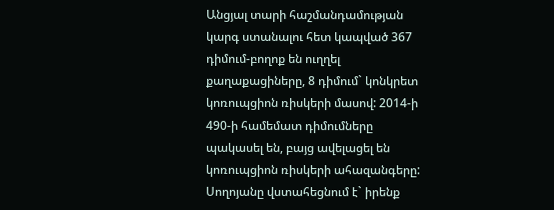Անցյալ տարի հաշմանդամության կարգ ստանալու հետ կապված 367 դիմում-բողոք են ուղղել քաղաքացիները, 8 դիմում` կոնկրետ կոռուպցիոն ռիսկերի մասով: 2014-ի 490-ի համեմատ դիմումները պակասել են, բայց ավելացել են կոռուպցիոն ռիսկերի ահազանգերը:  Սողոյանը վստահեցնում է` իրենք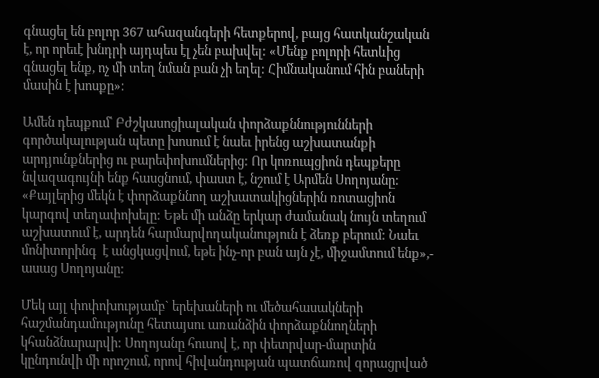գնացել են բոլոր 367 ահազանգերի հետքերով, բայց հատկանշական է, որ որեւէ խնդրի այդպես էլ չեն բախվել: «Մենք բոլորի հետևից գնացել ենք, ոչ մի տեղ նման բան չի եղել: Հիմնականում հին բաների մասին է խոսքը»։

Ամեն դեպքում՝ Բժշկասոցիալական փորձաքննությունների գործակալության պետը խոսում է նաեւ իրենց աշխատանքի արդյունքներից ու բարեփոխումներից: Որ կոռուպցիոն դեպքերը նվազագույնի ենք հասցնում, փաստ է, նշում է Արմեն Սողոյանը: «Քայլերից մեկն է փորձաքննող աշխատակիցներին ռոտացիոն կարգով տեղափոխելը: Եթե մի անձը երկար ժամանակ նույն տեղում աշխատում է, արդեն հարմարվողականություն է ձեռք բերում: Նաեւ մոնիտորինգ  է անցկացվում, եթե ինչ-որ բան այն չէ, միջամտում ենք»,- ասաց Սողոյանը:

Մեկ այլ փոփոխությամբ` երեխաների ու մեծահասակների հաշմանդամությունը հետայսու առանձին փորձաքննողների կհանձնարարվի: Սողոյանը հուսով է, որ փետրվար-մարտին կընդունվի մի որոշում, որով հիվանդության պատճառով զորացրված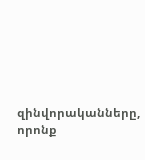զինվորականները, որոնք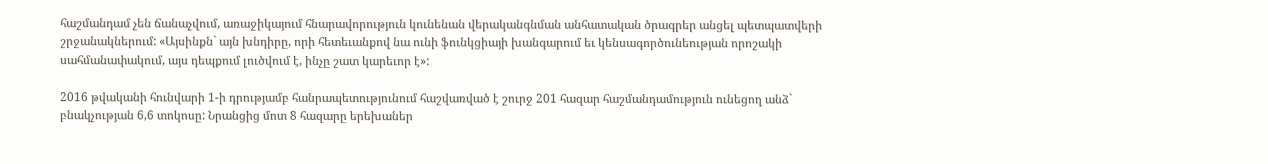հաշմանդամ չեն ճանաչվում, առաջիկայում հնարավորություն կունենան վերականգնման անհատական ծրագրեր անցել պետպատվերի շրջանակներում: «Այսինքն` այն խնդիրը, որի հետեւանքով նա ունի ֆունկցիայի խանգարում եւ կենսագործունեության որոշակի սահմանափակում, այս դեպքում լուծվում է, ինչը շատ կարեւոր է»:

2016 թվականի հունվարի 1-ի դրությամբ հանրապետությունում հաշվառված է շուրջ 201 հազար հաշմանդամություն ունեցող անձ` բնակչության 6,6 տոկոսը: Նրանցից մոտ 8 հազարը երեխաներ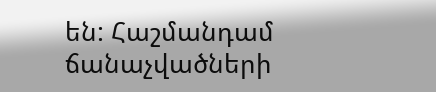են: Հաշմանդամ ճանաչվածների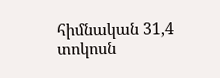հիմնական 31,4 տոկոսն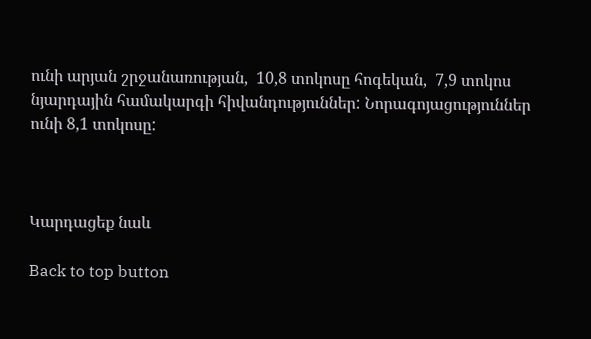ունի արյան շրջանառության,  10,8 տոկոսը հոգեկան,  7,9 տոկոս նյարդային համակարգի հիվանդություններ: Նորագոյացություններ ունի 8,1 տոկոսը:



Կարդացեք նաև

Back to top button